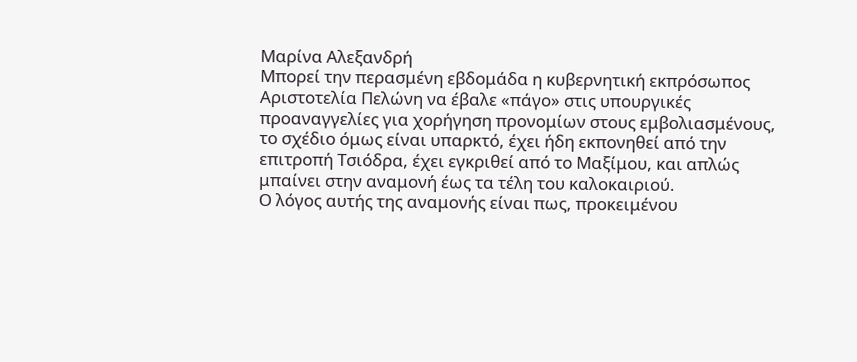Μαρίνα Αλεξανδρή
Μπορεί την περασμένη εβδομάδα η κυβερνητική εκπρόσωπος Αριστοτελία Πελώνη να έβαλε «πάγο» στις υπουργικές προαναγγελίες για χορήγηση προνομίων στους εμβολιασμένους, το σχέδιο όμως είναι υπαρκτό, έχει ήδη εκπονηθεί από την επιτροπή Τσιόδρα, έχει εγκριθεί από το Μαξίμου, και απλώς μπαίνει στην αναμονή έως τα τέλη του καλοκαιριού.
Ο λόγος αυτής της αναμονής είναι πως, προκειμένου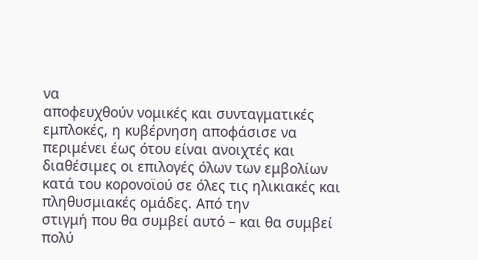να
αποφευχθούν νομικές και συνταγματικές εμπλοκές, η κυβέρνηση αποφάσισε να
περιμένει έως ότου είναι ανοιχτές και διαθέσιμες οι επιλογές όλων των εμβολίων
κατά του κορονοϊού σε όλες τις ηλικιακές και πληθυσμιακές ομάδες. Από την
στιγμή που θα συμβεί αυτό – και θα συμβεί πολύ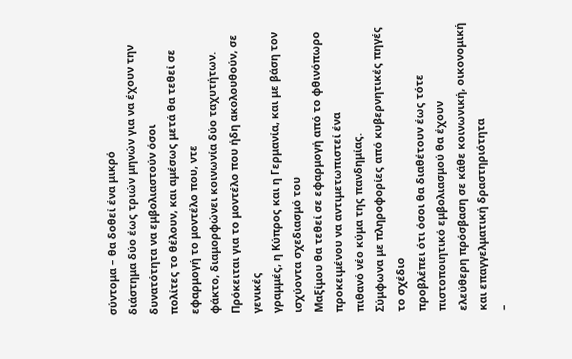σύντομα – θα δοθεί ένα μικρό
διάστημα δύο έως τριών μηνών για να έχουν την δυνατότητα να εμβολιαστούν όσοι
πολίτες το θέλουν, και αμέσως μετά θα τεθεί σε εφαρμογή το μοντέλο που, ντε
φάκτο, διαμορφώνει κοινωνία δύο ταχυτήτων.
Πρόκειται για το μοντέλο που ήδη ακολουθούν, σε γενικές
γραμμές, η Κύπρος και η Γερμανία, και με βάση τον ισχύοντα σχεδιασμό του
Μαξίμου θα τεθεί σε εφαρμογή από το φθινόπωρο προκειμένου να αντιμετωπιστεί ένα
πιθανό νέο κύμα της πανδημίας.
Σύμφωνα με πληροφορίες από κυβερνητικές πηγές το σχέδιο
προβλέπει ότι όσοι θα διαθέτουν έως τότε πιστοποιητικό εμβολιασμού θα έχουν
ελεύθερη πρόσβαση σε κάθε κοινωνική, οικονομική και επαγγελματική δραστηριότητα
–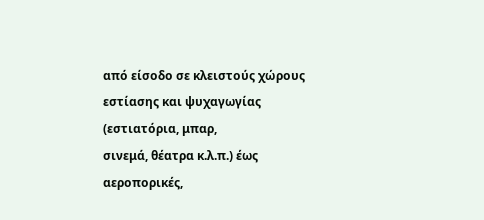από είσοδο σε κλειστούς χώρους εστίασης και ψυχαγωγίας (εστιατόρια, μπαρ,
σινεμά, θέατρα κ.λ.π.) έως αεροπορικές,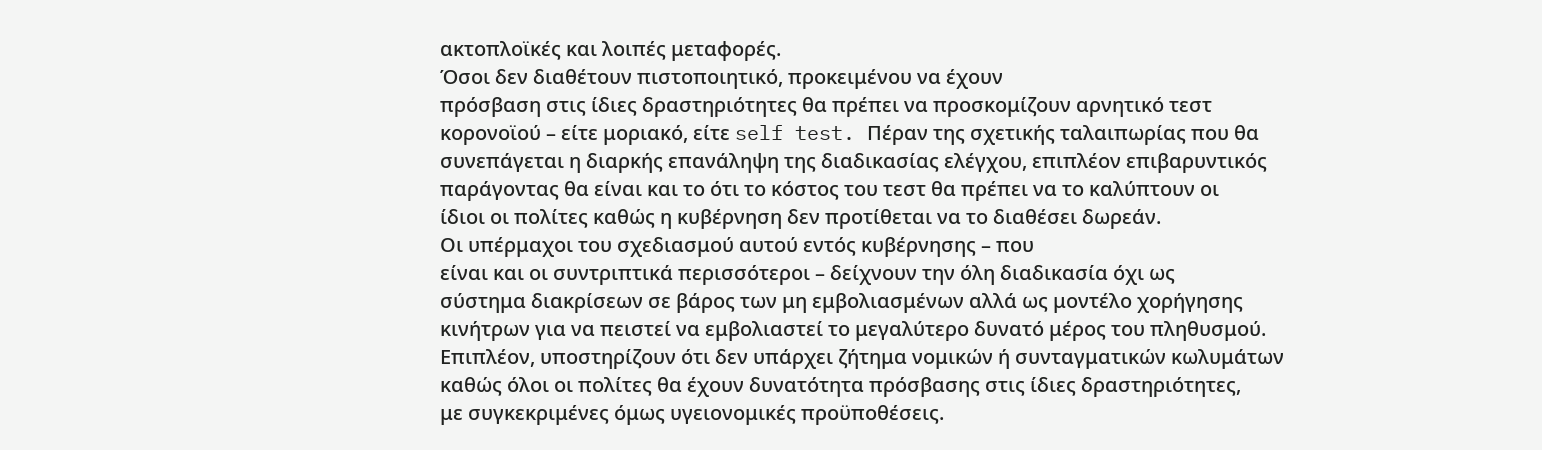ακτοπλοϊκές και λοιπές μεταφορές.
Όσοι δεν διαθέτουν πιστοποιητικό, προκειμένου να έχουν
πρόσβαση στις ίδιες δραστηριότητες θα πρέπει να προσκομίζουν αρνητικό τεστ
κορονοϊού – είτε μοριακό, είτε self test. Πέραν της σχετικής ταλαιπωρίας που θα
συνεπάγεται η διαρκής επανάληψη της διαδικασίας ελέγχου, επιπλέον επιβαρυντικός
παράγοντας θα είναι και το ότι το κόστος του τεστ θα πρέπει να το καλύπτουν οι
ίδιοι οι πολίτες καθώς η κυβέρνηση δεν προτίθεται να το διαθέσει δωρεάν.
Οι υπέρμαχοι του σχεδιασμού αυτού εντός κυβέρνησης – που
είναι και οι συντριπτικά περισσότεροι – δείχνουν την όλη διαδικασία όχι ως
σύστημα διακρίσεων σε βάρος των μη εμβολιασμένων αλλά ως μοντέλο χορήγησης
κινήτρων για να πειστεί να εμβολιαστεί το μεγαλύτερο δυνατό μέρος του πληθυσμού.
Επιπλέον, υποστηρίζουν ότι δεν υπάρχει ζήτημα νομικών ή συνταγματικών κωλυμάτων
καθώς όλοι οι πολίτες θα έχουν δυνατότητα πρόσβασης στις ίδιες δραστηριότητες,
με συγκεκριμένες όμως υγειονομικές προϋποθέσεις.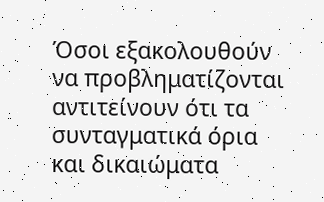Όσοι εξακολουθούν να προβληματίζονται αντιτείνουν ότι τα
συνταγματικά όρια και δικαιώματα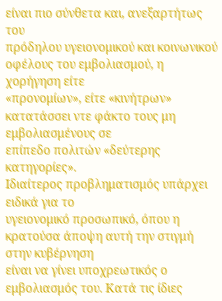είναι πιο σύνθετα και, ανεξαρτήτως του
πρόδηλου υγειονομικού και κοινωνικού οφέλους του εμβολιασμού, η χορήγηση είτε
«προνομίων», είτε «κινήτρων» κατατάσσει ντε φάκτο τους μη εμβολιασμένους σε
επίπεδο πολιτών «δεύτερης κατηγορίες».
Ιδιαίτερος προβληματισμός υπάρχει ειδικά για το
υγειονομικό προσωπικό, όπου η κρατούσα άποψη αυτή την στιγμή στην κυβέρνηση
είναι να γίνει υποχρεωτικός ο εμβολιασμός του. Κατά τις ίδιες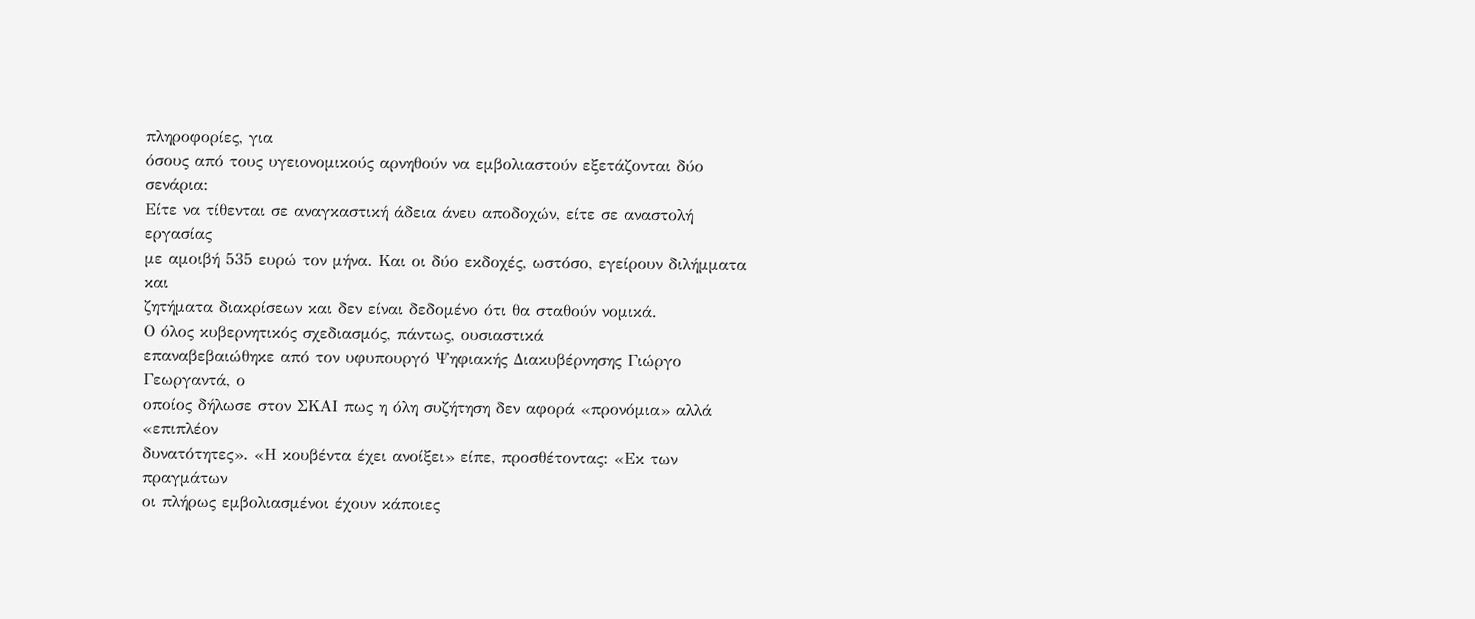πληροφορίες, για
όσους από τους υγειονομικούς αρνηθούν να εμβολιαστούν εξετάζονται δύο σενάρια:
Είτε να τίθενται σε αναγκαστική άδεια άνευ αποδοχών, είτε σε αναστολή εργασίας
με αμοιβή 535 ευρώ τον μήνα. Και οι δύο εκδοχές, ωστόσο, εγείρουν διλήμματα και
ζητήματα διακρίσεων και δεν είναι δεδομένο ότι θα σταθούν νομικά.
Ο όλος κυβερνητικός σχεδιασμός, πάντως, ουσιαστικά
επαναβεβαιώθηκε από τον υφυπουργό Ψηφιακής Διακυβέρνησης Γιώργο Γεωργαντά, ο
οποίος δήλωσε στον ΣΚΑΙ πως η όλη συζήτηση δεν αφορά «προνόμια» αλλά «επιπλέον
δυνατότητες». «Η κουβέντα έχει ανοίξει» είπε, προσθέτοντας: «Εκ των πραγμάτων
οι πλήρως εμβολιασμένοι έχουν κάποιες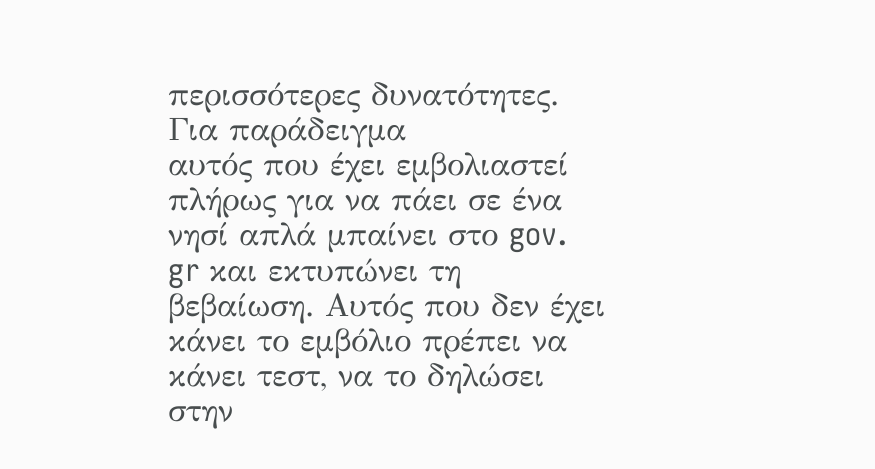περισσότερες δυνατότητες. Για παράδειγμα
αυτός που έχει εμβολιαστεί πλήρως για να πάει σε ένα νησί απλά μπαίνει στο gov.
gr και εκτυπώνει τη βεβαίωση. Αυτός που δεν έχει κάνει το εμβόλιο πρέπει να
κάνει τεστ, να το δηλώσει στην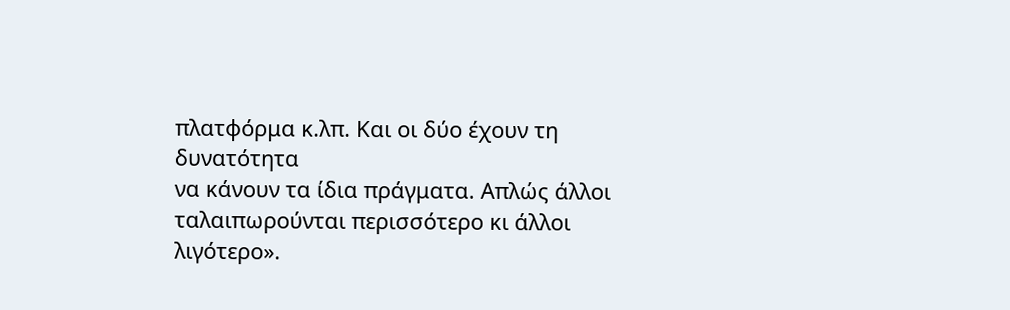πλατφόρμα κ.λπ. Και οι δύο έχουν τη δυνατότητα
να κάνουν τα ίδια πράγματα. Απλώς άλλοι ταλαιπωρούνται περισσότερο κι άλλοι
λιγότερο».